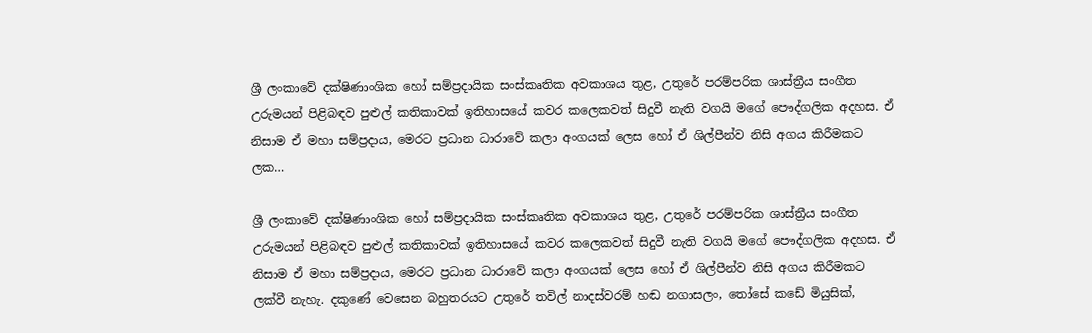ශ්‍රී ලංකාවේ දක්ෂිණාංශික හෝ සම්ප්‍රදායික සංස්කෘතික අවකාශය තුළ, උතුරේ පරම්පරික ශාස්ත්‍රීය සංගීත උරුමයන් පිළිබඳව පුළුල් කතිකාවක් ඉතිහාසයේ කවර කලෙකවත් සිදුවී නැති වගයි මගේ පෞද්ගලික අදහස. ඒ නිසාම ඒ මහා සම්ප්‍රදාය, මෙරට ප්‍රධාන ධාරාවේ කලා අංගයක් ලෙස හෝ ඒ ශිල්පීන්ව නිසි අගය කිරීමකට ලක…

ශ්‍රී ලංකාවේ දක්ෂිණාංශික හෝ සම්ප්‍රදායික සංස්කෘතික අවකාශය තුළ, උතුරේ පරම්පරික ශාස්ත්‍රීය සංගීත උරුමයන් පිළිබඳව පුළුල් කතිකාවක් ඉතිහාසයේ කවර කලෙකවත් සිදුවී නැති වගයි මගේ පෞද්ගලික අදහස. ඒ නිසාම ඒ මහා සම්ප්‍රදාය, මෙරට ප්‍රධාන ධාරාවේ කලා අංගයක් ලෙස හෝ ඒ ශිල්පීන්ව නිසි අගය කිරීමකට ලක්වී නැහැ. දකුණේ වෙසෙන බහුතරයට උතුරේ තවිල් නාදස්වරම් හඬ නගාසලං, තෝසේ කඩේ මියුසික්,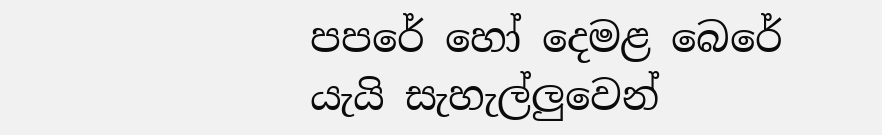පපරේ හෝ දෙමළ බෙරේ යැයි සැහැල්ලුවෙන්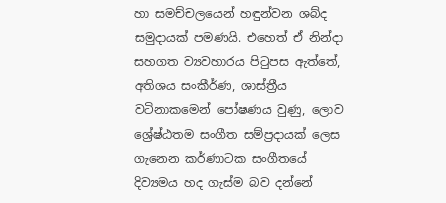හා සමච්චලයෙන් හඳුන්වන ශබ්ද සමුදායක් පමණයි. එහෙත් ඒ නින්දා සහගත ව්‍යවහාරය පිටුපස ඇත්තේ, අතිශය සංකීර්ණ, ශාස්ත්‍රීය වටිනාකමෙන් පෝෂණය වුණු, ලොව ශ්‍රේෂ්ඨතම සංගීත සම්ප්‍රදායක් ලෙස ගැනෙන කර්ණාටක සංගීතයේ දිව්‍යමය හද ගැස්ම බව දන්නේ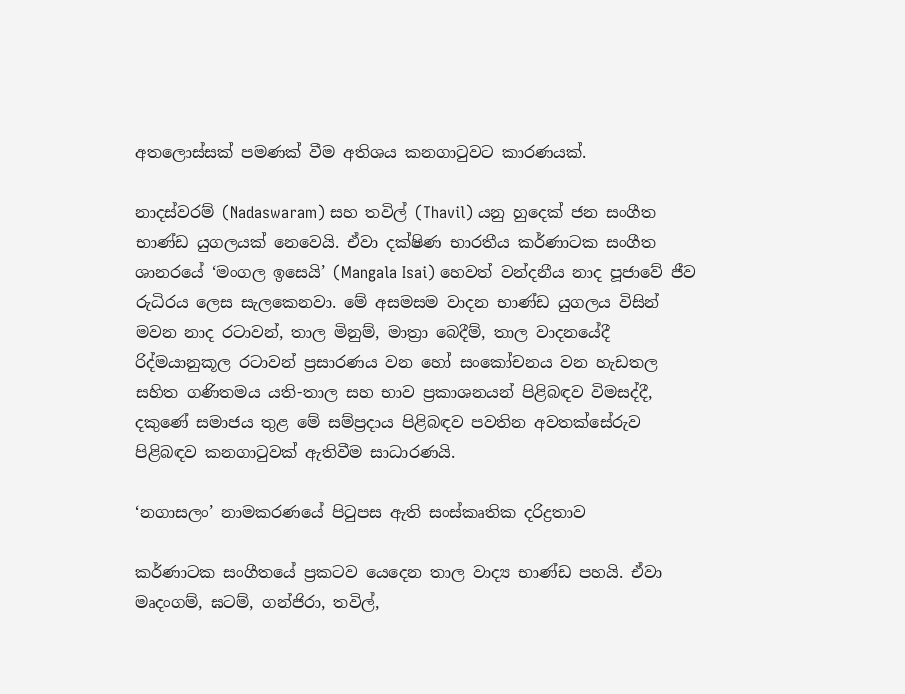අතලොස්සක් පමණක් වීම අතිශය කනගාටුවට කාරණයක්.

නාදස්වරම් (Nadaswaram) සහ තවිල් (Thavil) යනු හුදෙක් ජන සංගීත භාණ්ඩ යුගලයක් නෙවෙයි. ඒවා දක්ෂිණ භාරතීය කර්ණාටක සංගීත ශානරයේ ‘මංගල ඉසෙයි’ (Mangala Isai) හෙවත් වන්දනීය නාද පූජාවේ ජීව රුධිරය ලෙස සැලකෙනවා. මේ අසමසම වාදන භාණ්ඩ යුගලය විසින් මවන නාද රටාවන්, තාල මිනුම්, මාත්‍රා බෙදීම්, තාල වාදනයේදී රිද්මයානුකූල රටාවන් ප්‍රසාරණය වන හෝ සංකෝචනය වන හැඩතල සහිත ගණිතමය යති-තාල සහ භාව ප්‍රකාශනයන් පිළිබඳව විමසද්දී, දකුණේ සමාජය තුළ මේ සම්ප්‍රදාය පිළිබඳව පවතින අවතක්සේරුව පිළිබඳව කනගාටුවක් ඇතිවීම සාධාරණයි.

‘නගාසලං’ නාමකරණයේ පිටුපස ඇති සංස්කෘතික දරිද්‍රතාව

කර්ණාටක සංගීතයේ ප්‍රකටව යෙදෙන තාල වාද්‍ය භාණ්ඩ පහයි. ඒවා මෘදංගම්, ඝටම්, ගන්ජිරා, තවිල්,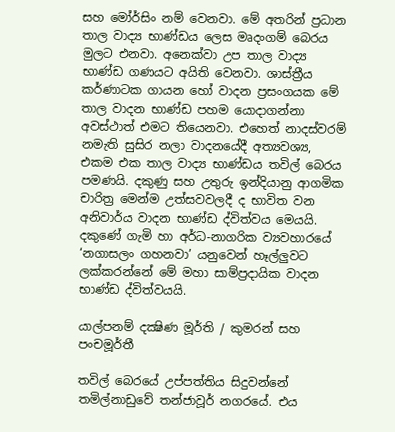සහ මෝර්සිං නම් වෙනවා. මේ අතරින් ප්‍රධාන තාල වාද්‍ය භාණ්ඩය ලෙස මෘදංගම් බෙරය මුලට එනවා. අනෙක්වා උප තාල වාද්‍ය භාණ්ඩ ගණයට අයිති වෙනවා. ශාස්ත්‍රීය කර්ණාටක ගායන හෝ වාදන ප්‍රසංගයක මේ තාල වාදන භාණ්ඩ පහම යොදාගන්නා අවස්ථාත් එමට තියෙනවා. එහෙත් නාදස්වරම් නමැති සුසිර නලා වාදනයේදී අත්‍යවශ්‍ය, එකම එක තාල වාද්‍ය භාණ්ඩය තවිල් බෙරය පමණයි. දකුණු සහ උතුරු ඉන්දියානු ආගමික චාරිත්‍ර මෙන්ම උත්සවවලදී ද භාවිත වන අනිවාර්ය වාදන භාණ්ඩ ද්විත්වය මෙයයි. දකුණේ ගැමි හා අර්ධ-නාගරික ව්‍යවහාරයේ ‘නගාසලං ගහනවා’ යනුවෙන් හෑල්ලුවට ලක්කරන්නේ මේ මහා සාම්ප්‍රදායික වාදන භාණ්ඩ ද්විත්වයයි.

යාල්පනම් දක්‍ෂිණ මූර්ති / කුමරන් සහ පංචමූර්තී

තවිල් බෙරයේ උප්පත්තිය සිදුවන්නේ තමිල්නාඩුවේ තන්ජාවූර් නගරයේ. එය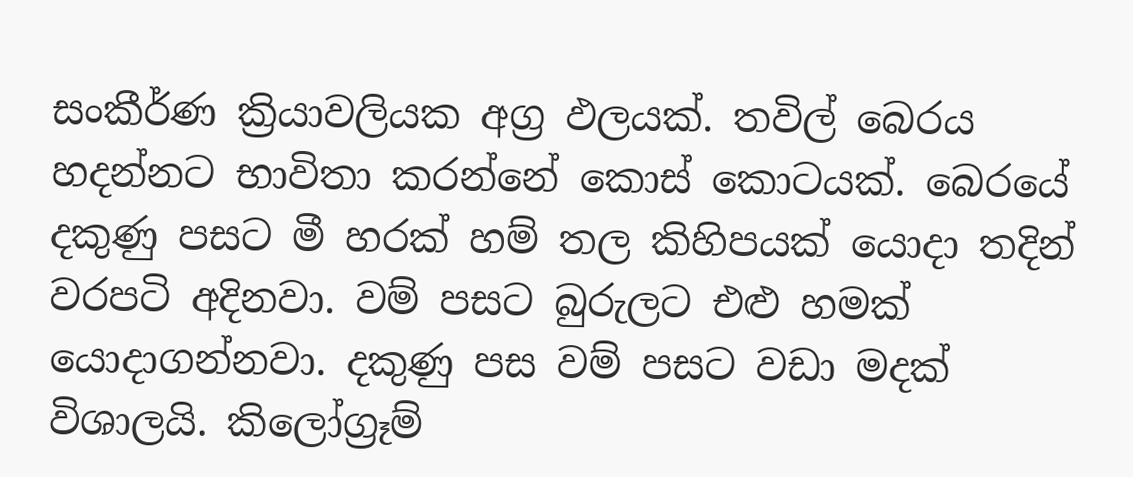සංකීර්ණ ක්‍රියාවලියක අග්‍ර ඵලයක්. තවිල් බෙරය හදන්නට භාවිතා කරන්නේ කොස් කොටයක්. බෙරයේ දකුණු පසට මී හරක් හම් තල කිහිපයක් යොදා තදින් වරපටි අදිනවා. වම් පසට බුරුලට එළු හමක් යොදාගන්නවා. දකුණු පස වම් පසට වඩා මදක් විශාලයි. කිලෝග්‍රෑම්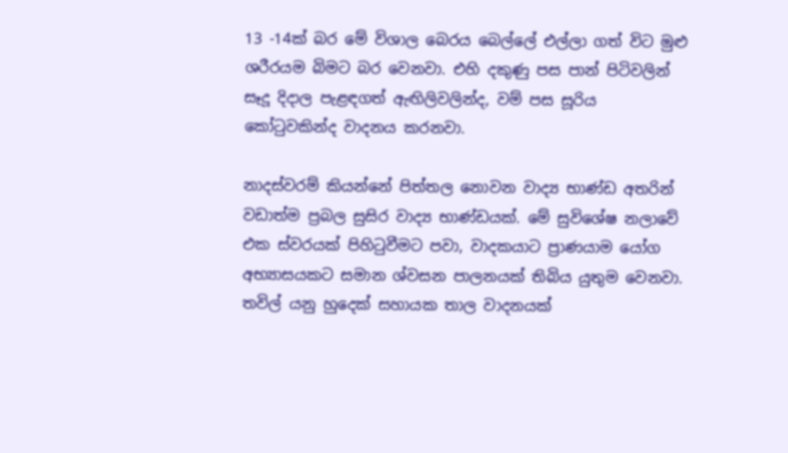13 -14ක් බර මේ විශාල බෙරය බෙල්ලේ එල්ලා ගත් විට මුළු ශරීරයම බිමට බර වෙනවා. එහි දකුණු පස පාන් පිටිවලින් සෑදූ දිදාල පැළඳගත් ඇඟිලිවලින්ද, වම් පස සූරිය කෝටුවකින්ද වාදනය කරනවා.

නාදස්වරම් කියන්නේ පිත්තල නොවන වාද්‍ය භාණ්ඩ අතරින් වඩාත්ම ප්‍රබල සුසිර වාද්‍ය භාණ්ඩයක්. මේ සුවිශේෂ නලාවේ එක ස්වරයක් පිහිටුවීමට පවා, වාදකයාට ප්‍රාණයාම යෝග අභ්‍යාසයකට සමාන ශ්වසන පාලනයක් තිබිය යුතුම වෙනවා. තවිල් යනු හුදෙක් සහායක තාල වාදනයක්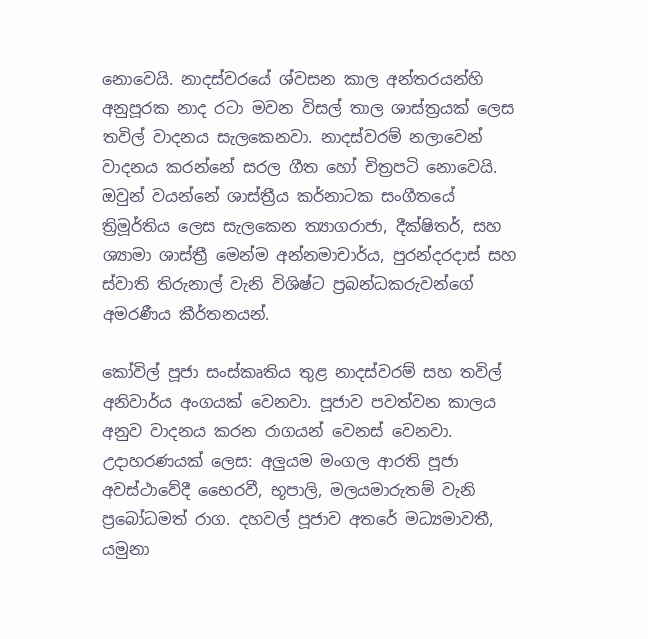නොවෙයි. නාදස්වරයේ ශ්වසන කාල අන්තරයන්හි අනුපූරක නාද රටා මවන විසල් තාල ශාස්ත්‍රයක් ලෙස තවිල් වාදනය සැලකෙනවා. නාදස්වරම් නලාවෙන් වාදනය කරන්නේ සරල ගීත හෝ චිත්‍රපටි නොවෙයි. ඔවුන් වයන්නේ ශාස්ත්‍රීය කර්නාටක සංගීතයේ ත්‍රිමූර්තිය ලෙස සැලකෙන ත්‍යාගරාජා, දීක්ෂිතර්, සහ ශ්‍යාමා ශාස්ත්‍රී මෙන්ම අන්නමාචාර්ය, පුරන්දරදාස් සහ ස්වාති තිරුනාල් වැනි විශිෂ්ට ප්‍රබන්ධකරුවන්ගේ අමරණීය කීර්තනයන්.

කෝවිල් පූජා සංස්කෘතිය තුළ නාදස්වරම් සහ තවිල් අනිවාර්ය අංගයක් වෙනවා. පූජාව පවත්වන කාලය අනුව වාදනය කරන රාගයන් වෙනස් වෙනවා. උදාහරණයක් ලෙස: අලුයම මංගල ආරති පූජා අවස්ථාවේදී භෛරවී, භූපාලි, මලයමාරුතම් වැනි ප්‍රබෝධමත් රාග. දහවල් පූජාව අතරේ මධ්‍යමාවතී, යමුනා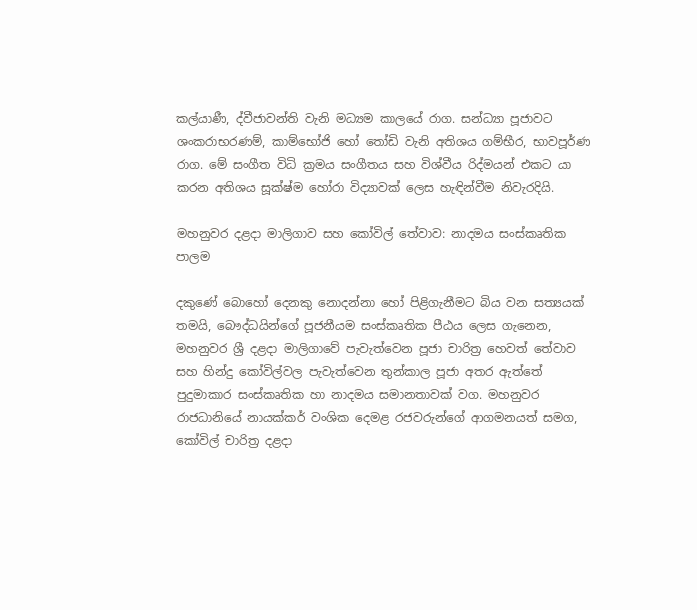කල්යාණී, ද්වීජාවන්ති වැනි මධ්‍යම කාලයේ රාග. සන්ධ්‍යා පූජාවට ශංකරාභරණම්, කාම්භෝජි හෝ තෝඩි වැනි අතිශය ගම්භීර, භාවපූර්ණ රාග. මේ සංගීත විධි ක්‍රමය සංගීතය සහ විශ්වීය රිද්මයන් එකට යා කරන අතිශය සූක්ෂ්ම හෝරා විද්‍යාවක් ලෙස හැඳින්වීම නිවැරදියි.

මහනුවර දළදා මාලිගාව සහ කෝවිල් තේවාව: නාදමය සංස්කෘතික පාලම

දකුණේ බොහෝ දෙනකු නොදන්නා හෝ පිළිගැනීමට බිය වන සත්‍යයක් තමයි, බෞද්ධයින්ගේ පූජනීයම සංස්කෘතික පීඨය ලෙස ගැනෙන, මහනුවර ශ්‍රී දළදා මාලිගාවේ පැවැත්වෙන පූජා චාරිත්‍ර හෙවත් තේවාව සහ හින්දු කෝවිල්වල පැවැත්වෙන තුන්කාල පූජා අතර ඇත්තේ පුදුමාකාර සංස්කෘතික හා නාදමය සමානතාවක් වග. මහනුවර රාජධානියේ නායක්කර් වංශික දෙමළ රජවරුන්ගේ ආගමනයත් සමග, කෝවිල් චාරිත්‍ර දළදා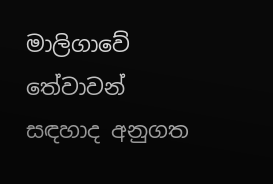මාලිගාවේ තේවාවන් සඳහාද අනුගත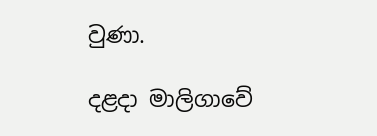වුණා.

දළදා මාලිගාවේ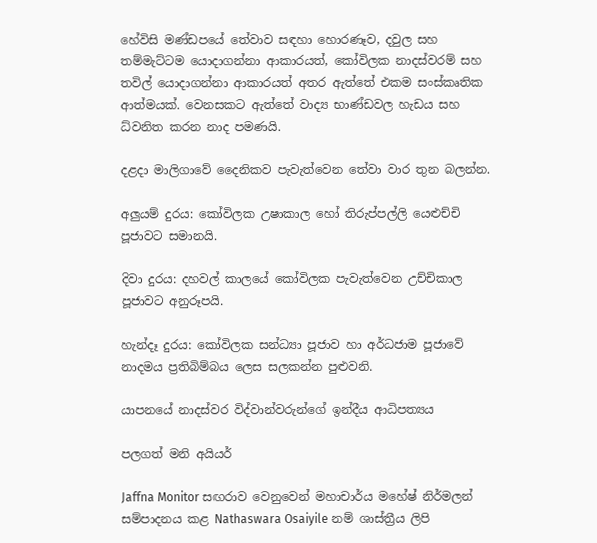හේවිසි මණ්ඩපයේ තේවාව සඳහා හොරණෑව, දවුල සහ තම්මැට්ටම යොදාගන්නා ආකාරයත්, කෝවිලක නාදස්වරම් සහ තවිල් යොදාගන්නා ආකාරයත් අතර ඇත්තේ එකම සංස්කෘතික ආත්මයක්. වෙනසකට ඇත්තේ වාද්‍ය භාණ්ඩවල හැඩය සහ ධ්වනිත කරන නාද පමණයි.

දළදා මාලිගාවේ දෛනිකව පැවැත්වෙන තේවා වාර තුන බලන්න.

අලුයම් දුරය: කෝවිලක උෂාකාල හෝ තිරුප්පල්ලි යෙළුච්චි පූජාවට සමානයි.

දිවා දුරය: දහවල් කාලයේ කෝවිලක පැවැත්වෙන උච්චිකාල පූජාවට අනුරූපයි.

හැන්දෑ දුරය: කෝවිලක සන්ධ්‍යා පූජාව හා අර්ධජාම පූජාවේ නාදමය ප්‍රතිබිම්බය ලෙස සලකන්න පුළුවනි.

යාපනයේ නාදස්වර විද්වාන්වරුන්ගේ ඉන්දීය ආධිපත්‍යය

පලගත් මනි අයියර්

Jaffna Monitor සඟරාව වෙනුවෙන් මහාචාර්ය මහේෂ් නිර්මලන් සම්පාදනය කළ Nathaswara Osaiyile නම් ශාස්ත්‍රීය ලිපි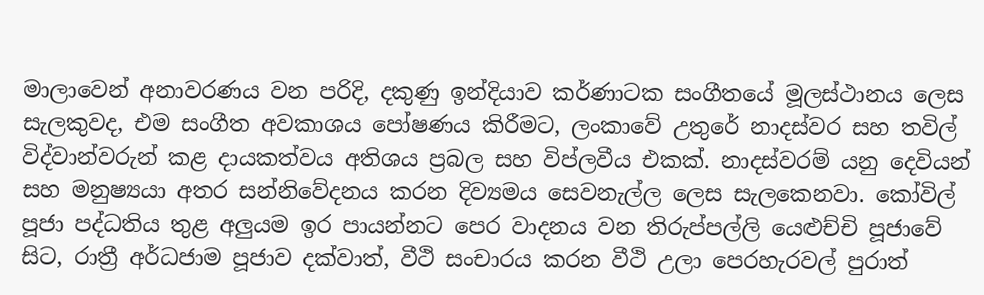මාලාවෙන් අනාවරණය වන පරිදි, දකුණු ඉන්දියාව කර්ණාටක සංගීතයේ මූලස්ථානය ලෙස සැලකුවද, එම සංගීත අවකාශය පෝෂණය කිරීමට, ලංකාවේ උතුරේ නාදස්වර සහ තවිල් විද්වාන්වරුන් කළ දායකත්වය අතිශය ප්‍රබල සහ විප්ලවීය එකක්. නාදස්වරම් යනු දෙවියන් සහ මනුෂ්‍යයා අතර සන්නිවේදනය කරන දිව්‍යමය සෙවනැල්ල ලෙස සැලකෙනවා. කෝවිල් පූජා පද්ධතිය තුළ අලුයම ඉර පායන්නට පෙර වාදනය වන තිරුප්පල්ලි යෙළුච්චි පූජාවේ සිට, රාත්‍රී අර්ධජාම පූජාව දක්වාත්, වීථි සංචාරය කරන වීථි උලා පෙරහැරවල් පුරාත්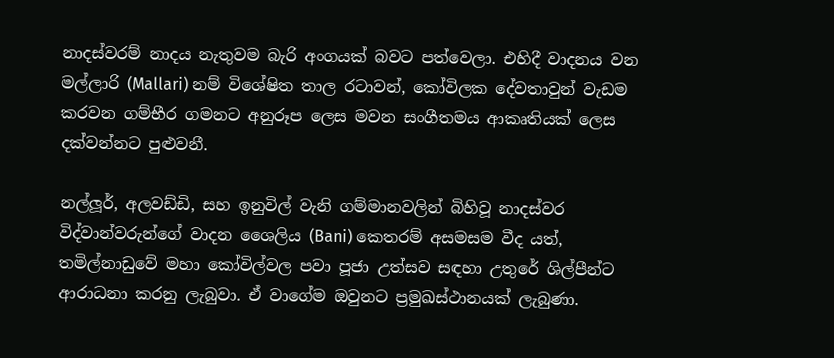නාදස්වරම් නාදය නැතුවම බැරි අංගයක් බවට පත්වෙලා. එහිදී වාදනය වන මල්ලාරි (Mallari) නම් විශේෂිත තාල රටාවන්, කෝවිලක දේවතාවුන් වැඩම කරවන ගම්භීර ගමනට අනුරූප ලෙස මවන සංගීතමය ආකෘතියක් ලෙස දක්වන්නට පුළුවනී.

නල්ලූර්, අලවඩ්ඩි, සහ ඉනුවිල් වැනි ගම්මානවලින් බිහිවූ නාදස්වර විද්වාන්වරුන්ගේ වාදන ශෛලිය (Bani) කෙතරම් අසමසම වීද යත්, තමිල්නාඩුවේ මහා කෝවිල්වල පවා පූජා උත්සව සඳහා උතුරේ ශිල්පීන්ට ආරාධනා කරනු ලැබුවා. ඒ වාගේම ඔවුනට ප්‍රමුඛස්ථානයක් ලැබුණා.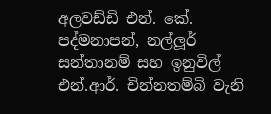අලවඩ්ඩි එන්. කේ. පද්මනාපන්, නල්ලූර් සන්තානම් සහ ඉනුවිල් එන්.ආර්. චින්නතම්බි වැනි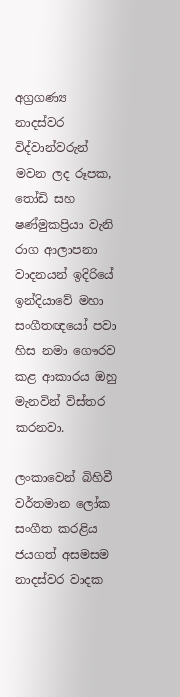අග්‍රගණ්‍ය නාදස්වර විද්වාන්වරුන් මවන ලද රූපක, තෝඩි සහ ෂණ්මුකප්‍රියා වැනි රාග ආලාපනා වාදනයන් ඉදිරියේ ඉන්දියාවේ මහා සංගීතඥයෝ පවා හිස නමා ගෞරව කළ ආකාරය ඔහු මැනවින් විස්තර කරනවා.

ලංකාවෙන් බිහිවී වර්තමාන ලෝක සංගීත කරළිය ජයගත් අසමසම නාදස්වර වාදක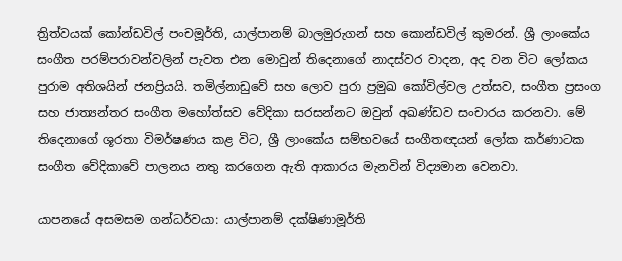ත්‍රිත්වයක් කෝන්ඩවිල් පංචමූර්ති, යාල්පානම් බාලමුරුගන් සහ කොන්ඩවිල් කුමරන්. ශ්‍රී ලාංකේය සංගීත පරම්පරාවන්වලින් පැවත එන මොවුන් තිදෙනාගේ නාදස්වර වාදන, අද වන විට ලෝකය පුරාම අතිශයින් ජනප්‍රියයි. තමිල්නාඩුවේ සහ ලොව පුරා ප්‍රමුඛ කෝවිල්වල උත්සව, සංගීත ප්‍රසංග සහ ජාත්‍යන්තර සංගීත මහෝත්සව වේදිකා සරසන්නට ඔවුන් අඛණ්ඩව සංචාරය කරනවා. මේ තිදෙනාගේ ශූරතා විමර්ෂණය කළ විට, ශ්‍රී ලාංකේය සම්භවයේ සංගීතඥයන් ලෝක කර්ණාටක සංගීත වේදිකාවේ පාලනය නතු කරගෙන ඇති ආකාරය මැනවින් විද්‍යමාන වෙනවා.

යාපනයේ අසමසම ගන්ධර්වයා: යාල්පානම් දක්ෂිණාමූර්ති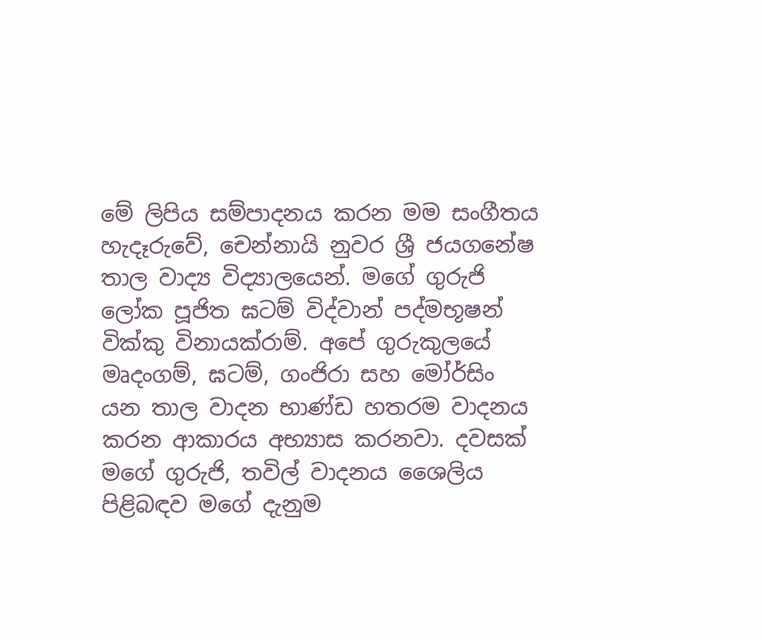මේ ලිපිය සම්පාදනය කරන මම සංගීතය හැදෑරුවේ, චෙන්නායි නුවර ශ්‍රී ජයගනේෂ තාල වාද්‍ය විද්‍යාලයෙන්. මගේ ගුරුජි ලෝක පූජිත ඝටම් විද්වාන් පද්මභූෂන් වික්කු විනායක්රාම්. අපේ ගුරුකුලයේ මෘදංගම්, ඝටම්, ගංජිරා සහ මෝර්සිං යන තාල වාදන භාණ්ඩ හතරම වාදනය කරන ආකාරය අභ්‍යාස කරනවා. දවසක් මගේ ගුරුජි, තවිල් වාදනය ශෛලිය පිළිබඳව මගේ දැනුම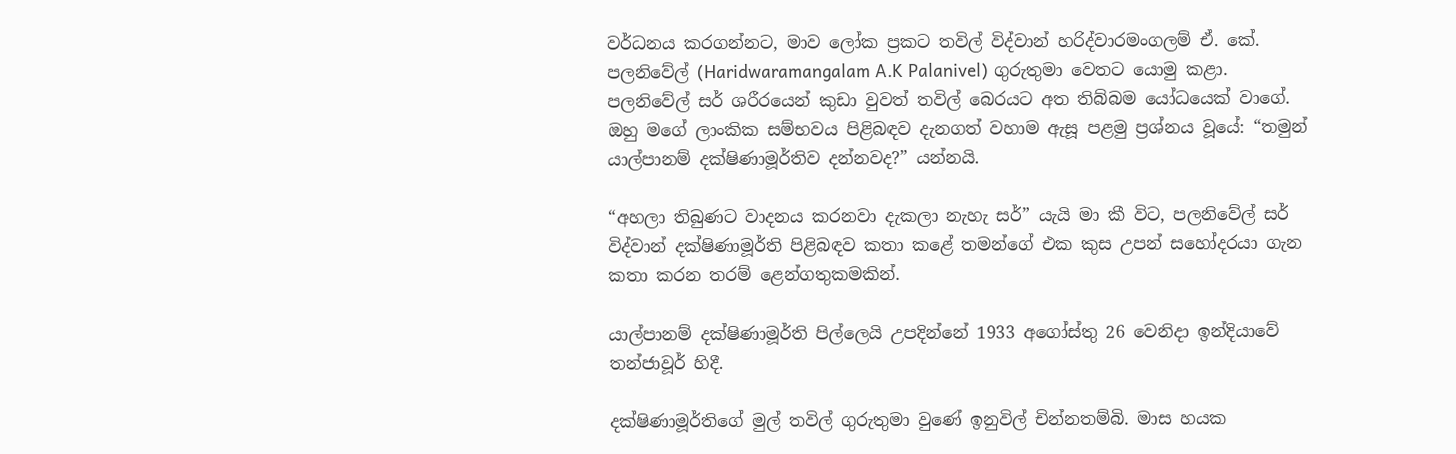වර්ධනය කරගන්නට, මාව ලෝක ප්‍රකට තවිල් විද්වාන් හරිද්වාරමංගලම් ඒ. කේ. පලනිවේල් (Haridwaramangalam A.K Palanivel) ගුරුතුමා වෙතට යොමු කළා. පලනිවේල් සර් ශරීරයෙන් කුඩා වුවත් තවිල් බෙරයට අත තිබ්බම යෝධයෙක් වාගේ. ඔහු මගේ ලාංකික සම්භවය පිළිබඳව දැනගත් වහාම ඇසූ පළමු ප්‍රශ්නය වූයේ: “තමුන් යාල්පානම් දක්ෂිණාමූර්තිව දන්නවද?” යන්නයි.

“අහලා තිබුණට වාදනය කරනවා දැකලා නැහැ සර්” යැයි මා කී විට, පලනිවේල් සර් විද්වාන් දක්ෂිණාමූර්ති පිළිබඳව කතා කළේ තමන්ගේ එක කුස උපන් සහෝදරයා ගැන කතා කරන තරම් ළෙන්ගතුකමකින්.

යාල්පානම් දක්ෂිණාමූර්ති පිල්ලෙයි උපදින්නේ 1933 අගෝස්තු 26 වෙනිදා ඉන්දියාවේ තන්ජාවූර් හිදී.

දක්ෂිණාමූර්තිගේ මුල් තවිල් ගුරුතුමා වුණේ ඉනුවිල් චින්නතම්බි. මාස හයක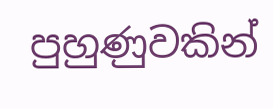පුහුණුවකින්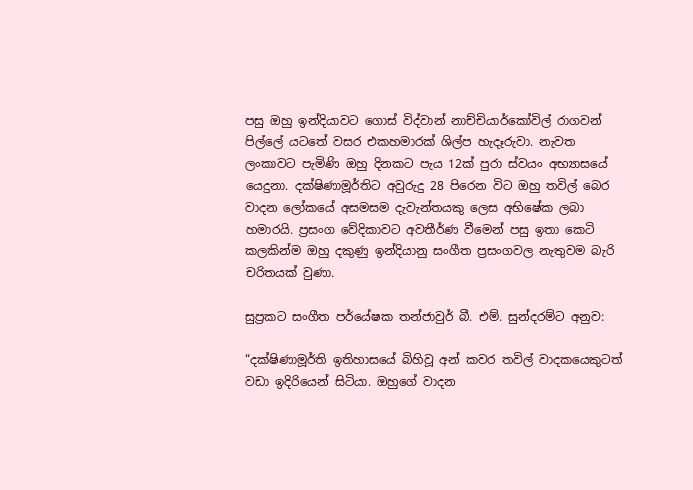පසු ඔහු ඉන්දියාවට ගොස් විද්වාන් නාච්චියාර්කෝවිල් රාගවන් පිල්ලේ යටතේ වසර එකහමාරක් ශිල්ප හැදෑරුවා. නැවත ලංකාවට පැමිණි ඔහු දිනකට පැය 12ක් පුරා ස්වයං අභ්‍යාසයේ යෙදුනා. දක්ෂිණාමූර්තිට අවුරුදු 28 පිරෙන විට ඔහු තවිල් බෙර වාදන ලෝකයේ අසමසම දැවැන්තයකු ලෙස අභිෂේක ලබා හමාරයි. ප්‍රසංග වේදිකාවට අවතීර්ණ වීමෙන් පසු ඉතා කෙටි කලකින්ම ඔහු දකුණු ඉන්දියානු සංගීත ප්‍රසංගවල නැතුවම බැරි චරිතයක් වුණා.

සුප්‍රකට සංගීත පර්යේෂක තන්ජාවුර් බී. එම්. සුන්දරම්ට අනුව:

“දක්ෂිණාමූර්ති ඉතිහාසයේ බිහිවූ අන් කවර තවිල් වාදකයෙකුටත් වඩා ඉදිරියෙන් සිටියා. ඔහුගේ වාදන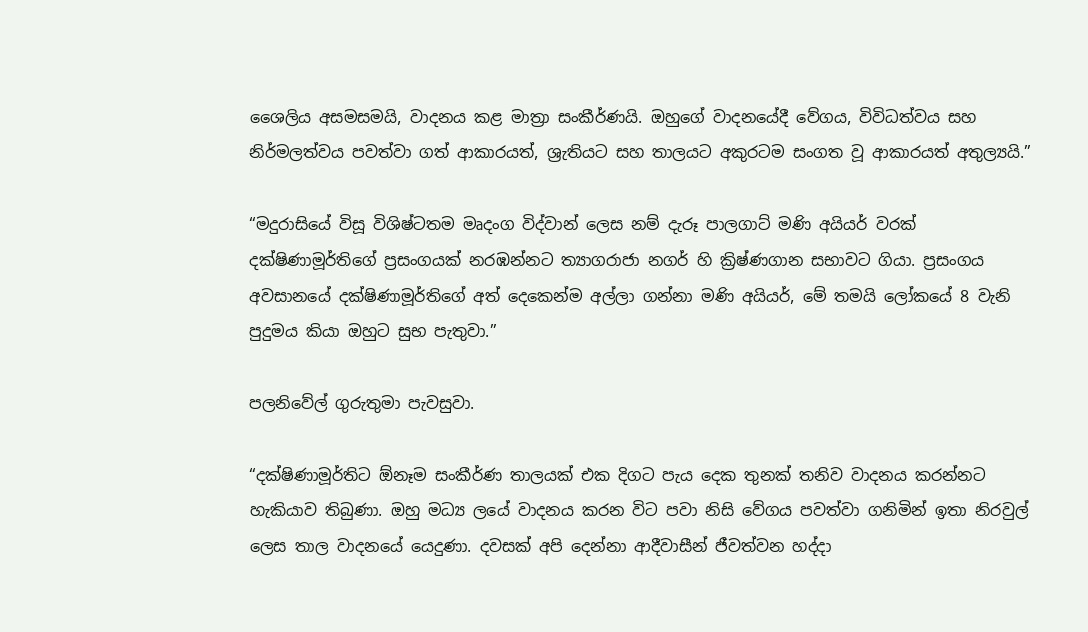ශෛලිය අසමසමයි, වාදනය කළ මාත්‍රා සංකීර්ණයි. ඔහුගේ වාදනයේදී වේගය, විවිධත්වය සහ නිර්මලත්වය පවත්වා ගත් ආකාරයත්, ශ්‍රැතියට සහ තාලයට අකුරටම සංගත වූ ආකාරයත් අතුල්‍යයි.”

“මදුරාසියේ විසූ විශිෂ්ටතම මෘදංග විද්වාන් ලෙස නම් දැරූ පාලගාට් මණි අයියර් වරක් දක්ෂිණාමූර්තිගේ ප්‍රසංගයක් නරඹන්නට ත්‍යාගරාජා නගර් හි ක්‍රිෂ්ණගාන සභාවට ගියා. ප්‍රසංගය අවසානයේ දක්ෂිණාමූර්තිගේ අත් දෙකෙන්ම අල්ලා ගන්නා මණි අයියර්, මේ තමයි ලෝකයේ 8 වැනි පුදුමය කියා ඔහුට සුභ පැතුවා.”

පලනිවේල් ගුරුතුමා පැවසුවා.

“දක්ෂිණාමූර්තිට ඕනෑම සංකීර්ණ තාලයක් එක දිගට පැය දෙක තුනක් තනිව වාදනය කරන්නට හැකියාව තිබුණා. ඔහු මධ්‍ය ලයේ වාදනය කරන විට පවා නිසි වේගය පවත්වා ගනිමින් ඉතා නිරවුල් ලෙස තාල වාදනයේ යෙදුණා. දවසක් අපි දෙන්නා ආදීවාසීන් ජීවත්වන හද්දා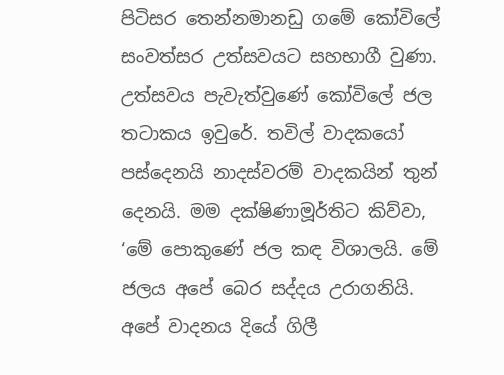පිටිසර තෙන්නමානඩු ගමේ කෝවිලේ සංවත්සර උත්සවයට සහභාගී වුණා. උත්සවය පැවැත්වුණේ කෝවිලේ ජල තටාකය ඉවුරේ. තවිල් වාදකයෝ පස්දෙනයි නාදස්වරම් වාදකයින් තුන් දෙනයි. මම දක්ෂිණාමූර්තිට කිව්වා, ‘මේ පොකුණේ ජල කඳ විශාලයි. මේ ජලය අපේ බෙර සද්දය උරාගනියි. අපේ වාදනය දියේ ගිලී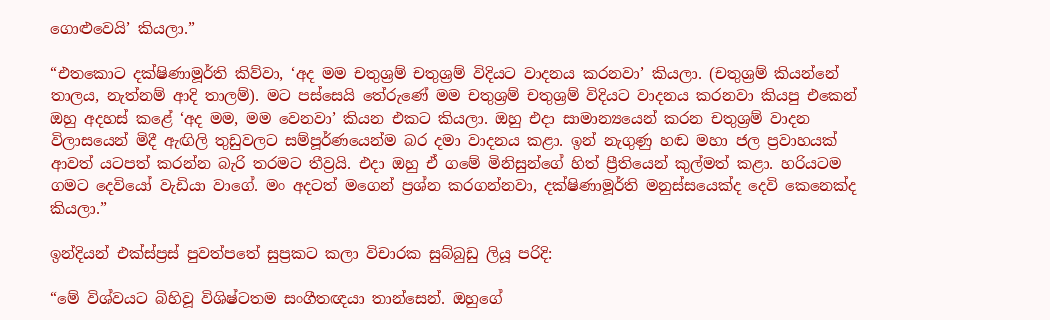ගොළුවෙයි’ කියලා.”

“එතකොට දක්ෂිණාමූර්ති කිව්වා, ‘අද මම චතුශ්‍රම් චතුශ්‍රම් විදියට වාදනය කරනවා’ කියලා. (චතුශ්‍රම් කියන්නේ තාලය, නැත්නම් ආදි තාලම්). මට පස්සෙයි තේරුණේ මම චතුශ්‍රම් චතුශ්‍රම් විදියට වාදනය කරනවා කියපු එකෙන් ඔහු අදහස් කළේ ‘අද මම, මම වෙනවා’ කියන එකට කියලා. ඔහු එදා සාමාන්‍යයෙන් කරන චතුශ්‍රම් වාදන විලාසයෙන් මිදී ඇඟිලි තුඩුවලට සම්පූර්ණයෙන්ම බර දමා වාදනය කළා. ඉන් නැගුණු හඬ මහා ජල ප්‍රවාහයක් ආවත් යටපත් කරන්න බැරි තරමට තීව්‍රයි. එදා ඔහු ඒ ගමේ මිනිසුන්ගේ හිත් ප්‍රීතියෙන් කුල්මත් කළා. හරියටම ගමට දෙවියෝ වැඩියා වාගේ. මං අදටත් මගෙන් ප්‍රශ්න කරගන්නවා, දක්ෂිණාමූර්ති මනුස්සයෙක්ද දෙවි කෙනෙක්ද කියලා.”

ඉන්දියන් එක්ස්ප්‍රස් පුවත්පතේ සුප්‍රකට කලා විචාරක සුබ්බුඩු ලියූ පරිදි:

“මේ විශ්වයට බිහිවූ විශිෂ්ටතම සංගීතඥයා තාන්සෙන්. ඔහුගේ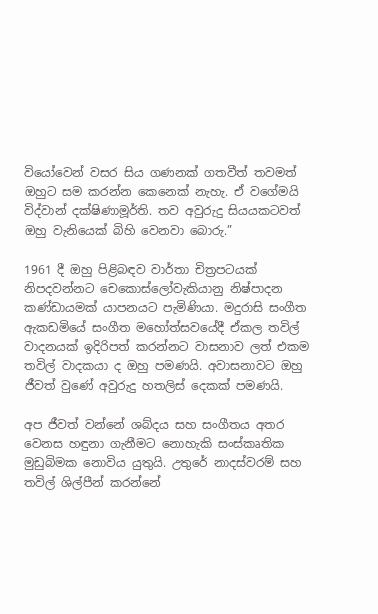වියෝවෙන් වසර සිය ගණනක් ගතවීත් තවමත් ඔහුට සම කරන්න කෙනෙක් නැහැ. ඒ වගේමයි විද්වාන් දක්ෂිණාමූර්ති. තව අවුරුදු සියයකටවත් ඔහු වැනියෙක් බිහි වෙනවා බොරු.”

1961 දී ඔහු පිළිබඳව වාර්තා චිත්‍රපටයක් නිපදවන්නට චෙකොස්ලෝවැකියානු නිෂ්පාදන කණ්ඩායමක් යාපනයට පැමිණියා. මදුරාසි සංගීත ඇකඩමියේ සංගීත මහෝත්සවයේදී ඒකල තවිල් වාදනයක් ඉදිරිපත් කරන්නට වාසනාව ලත් එකම තවිල් වාදකයා ද ඔහු පමණයි. අවාසනාවට ඔහු ජීවත් වුණේ අවුරුදු හතලිස් දෙකක් පමණයි.

අප ජීවත් වන්නේ ශබ්දය සහ සංගීතය අතර වෙනස හඳුනා ගැනීමට නොහැකි සංස්කෘතික මුඩුබිමක නොවිය යුතුයි. උතුරේ නාදස්වරම් සහ තවිල් ශිල්පීන් කරන්නේ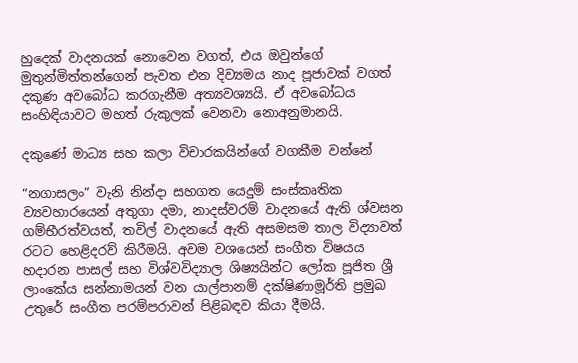හුදෙක් වාදනයක් නොවෙන වගත්, එය ඔවුන්ගේ මුතුන්මිත්තන්ගෙන් පැවත එන දිව්‍යමය නාද පූජාවක් වගත් දකුණ අවබෝධ කරගැනීම අත්‍යවශ්‍යයි. ඒ අවබෝධය සංහිඳියාවට මහත් රුකුලක් වෙනවා නොඅනුමානයි.

දකුණේ මාධ්‍ය සහ කලා විචාරකයින්ගේ වගකීම වන්නේ

“නගාසලං” වැනි නින්දා සහගත යෙදුම් සංස්කෘතික ව්‍යවහාරයෙන් අතුගා දමා, නාදස්වරම් වාදනයේ ඇති ශ්වසන ගම්භීරත්වයත්, තවිල් වාදනයේ ඇති අසමසම තාල විද්‍යාවත් රටට හෙළිදරව් කිරීමයි. අවම වශයෙන් සංගීත විෂයය හදාරන පාසල් සහ විශ්වවිද්‍යාල ශිෂ්‍යයින්ට ලෝක පූජිත ශ්‍රී ලාංකේය සන්නාමයන් වන යාල්පානම් දක්ෂිණාමූර්ති ප්‍රමුඛ උතුරේ සංගීත පරම්පරාවන් පිළිබඳව කියා දීමයි.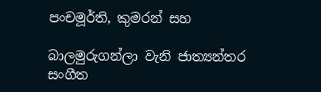පංචමූර්ති, කුමරන් සහ

බාලමුරුගන්ලා වැනි ජාත්‍යන්තර සංගීත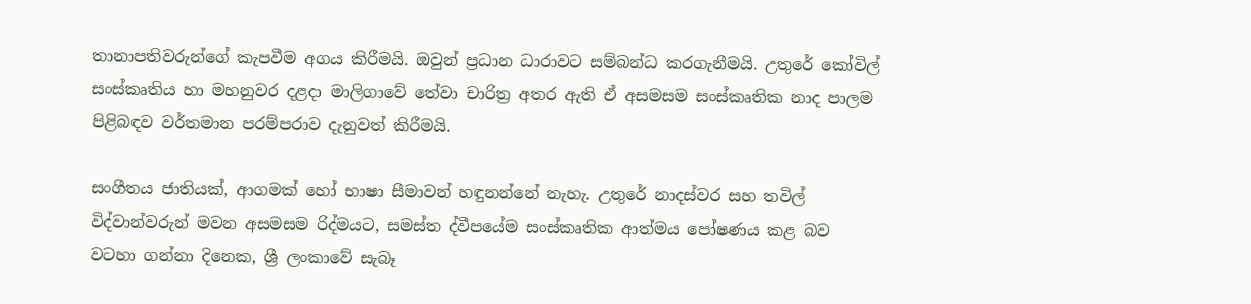තානාපතිවරුන්ගේ කැපවීම අගය කිරීමයි. ඔවුන් ප්‍රධාන ධාරාවට සම්බන්ධ කරගැනීමයි. උතුරේ කෝවිල් සංස්කෘතිය හා මහනුවර දළදා මාලිගාවේ තේවා චාරිත්‍ර අතර ඇති ඒ අසමසම සංස්කෘතික නාද පාලම පිළිබඳව වර්තමාන පරම්පරාව දැනුවත් කිරීමයි.

සංගීතය ජාතියක්, ආගමක් හෝ භාෂා සීමාවන් හඳුනන්නේ නැහැ. උතුරේ නාදස්වර සහ තවිල් විද්වාන්වරුන් මවන අසමසම රිද්මයට, සමස්ත ද්වීපයේම සංස්කෘතික ආත්මය පෝෂණය කළ බව වටහා ගන්නා දිනෙක, ශ්‍රී ලංකාවේ සැබෑ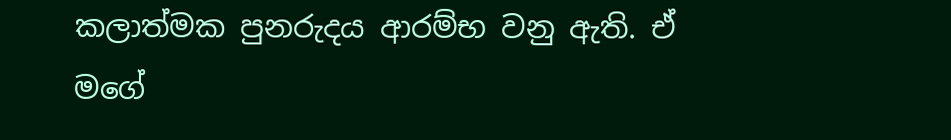කලාත්මක පුනරුදය ආරම්භ වනු ඇති. ඒ මගේ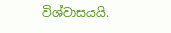විශ්වාසයයි.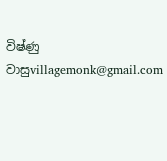විෂ්ණු වාසුvillagemonk@gmail.com